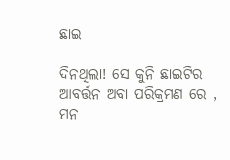ଛାଇ

ଦିନଥିଲା! ସେ କୁନି ଛାଇଟିର ଆବର୍ତ୍ତନ ଅବା ପରିକ୍ରମଣ ରେ ,
ମନ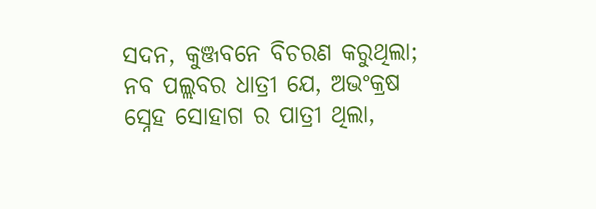ସଦନ, କୁଞ୍ଜବନେ ବିଚରଣ କରୁଥିଲା;
ନବ ପଲ୍ଲବର ଧାତ୍ରୀ ଯେ, ଅଭଂକ୍ରଷ ସ୍ନେହ ସୋହାଗ ର ପାତ୍ରୀ ଥିଲା,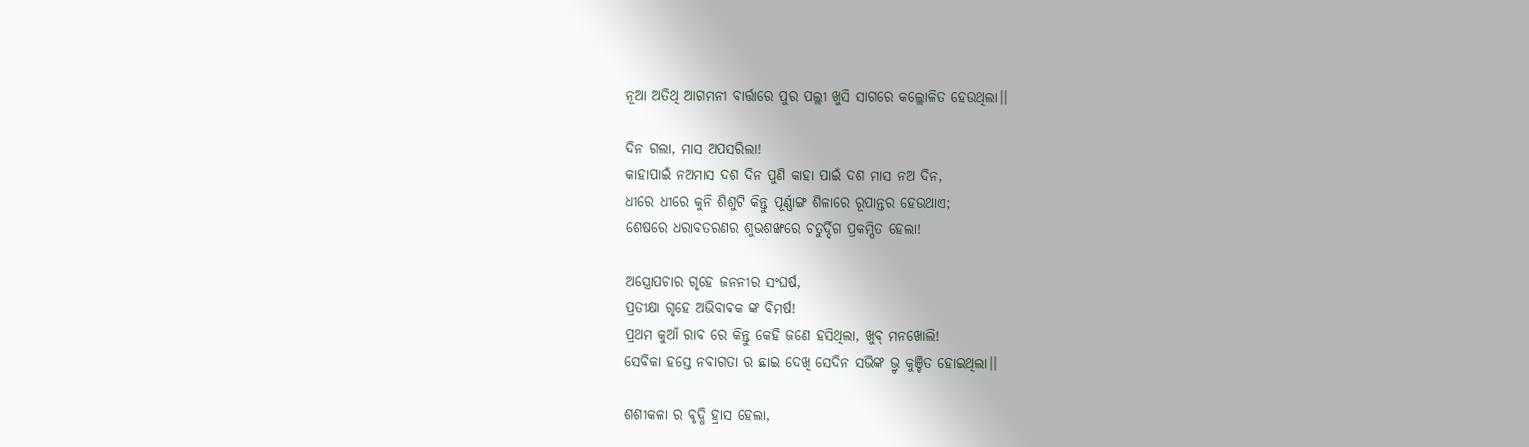ନୂଆ ଅତିଥି ଆଗମନୀ ବାର୍ତ୍ତାରେ ପୁର ପଲ୍ଲୀ ଖୁସି ସାଗରେ କଲ୍ଲୋଳିତ ହେଉଥିଲା।।

ଦିନ ଗଲା, ମାସ ଅପସରିଲା!
କାହାପାଇଁ ନଅମାସ ଦଶ ଦିନ ପୁଣି କାହା ପାଇଁ ଦଶ ମାସ ନଅ ଦିନ,
ଧୀରେ ଧୀରେ କୁନି ଶିଶୁଟି କିନ୍ତୁ ପୂର୍ଣ୍ଣାଙ୍ଗ ଶିଳାରେ ରୂପାନ୍ତର ହେଉଥାଏ;
ଶେଷରେ ଧରାବତରଣର ଶୁଭଶଙ୍ଖରେ ଚତୁର୍ଦ୍ଦିଗ ପ୍ରକମ୍ପିତ ହେଲା!

ଅସ୍ତ୍ରୋପଚାର ଗୃହେ ଜନନୀର ସଂଘର୍ଷ,
ପ୍ରତୀକ୍ଷା ଗୃହେ ଅଭିବାଵକ ଙ୍କ ବିମର୍ଷ!
ପ୍ରଥମ କୁଆଁ ରାବ ରେ କିନ୍ତୁ କେହି ଜଣେ ହସିଥିଲା, ଖୁବ୍ ମନଖୋଲି!
ସେବିକା ହସ୍ତେ ନବାଗତା ର ଛାଇ ଦେଖି ସେଦିନ ସଭିଙ୍କ ଭ୍ରୃ କୁଞ୍ଚିତ ହୋଇଥିଲା।।

ଶଶୀକଳା ର ବୃଦ୍ଧି ହ୍ରାସ ହେଲା,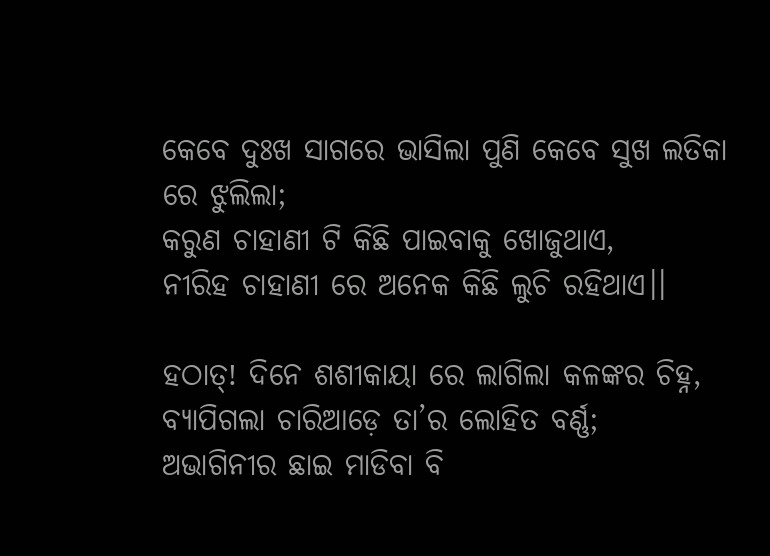କେବେ ଦୁଃଖ ସାଗରେ ଭାସିଲା ପୁଣି କେବେ ସୁଖ ଲତିକା ରେ ଝୁଲିଲା;
କରୁଣ ଚାହାଣୀ ଟି କିଛି ପାଇବାକୁ ଖୋଜୁଥାଏ,
ନୀରିହ ଚାହାଣୀ ରେ ଅନେକ କିଛି ଲୁଚି ରହିଥାଏ।।

ହଠାତ୍! ଦିନେ ଶଶୀକାୟା ରେ ଲାଗିଲା କଳଙ୍କର ଚିହ୍ନ,
ବ୍ୟାପିଗଲା ଚାରିଆଡ଼େ ତା’ର ଲୋହିତ ବର୍ଣ୍ଣ;
ଅଭାଗିନୀର ଛାଇ ମାଡିବା ବି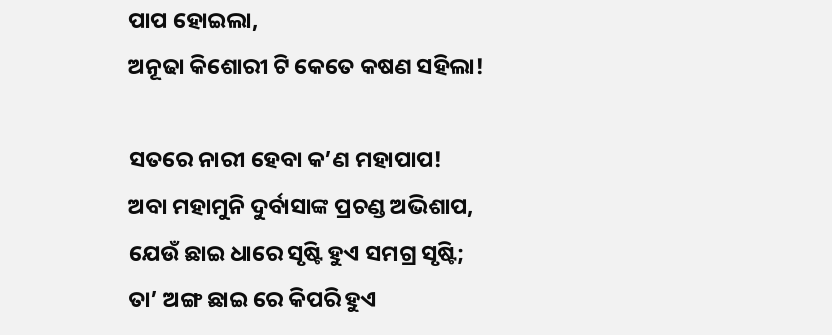ପାପ ହୋଇଲା,
ଅନୂଢା କିଶୋରୀ ଟି କେତେ କଷଣ ସହିଲା!

ସତରେ ନାରୀ ହେବା କ’ଣ ମହାପାପ!
ଅବା ମହାମୁନି ଦୁର୍ବାସାଙ୍କ ପ୍ରଚଣ୍ଡ ଅଭିଶାପ,
ଯେଉଁ ଛାଇ ଧାରେ ସୃଷ୍ଟି ହୁଏ ସମଗ୍ର ସୃଷ୍ଟି;
ତା’ ଅଙ୍ଗ ଛାଇ ରେ କିପରି ହୁଏ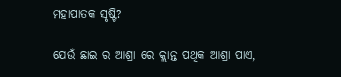ମହାପାତକ ସୃଷ୍ଟି?

ଯେଉଁ ଛାଇ ର ଆଶ୍ରା ରେ କ୍ଲାନ୍ତ ପଥିକ ଆଶ୍ରା ପାଏ,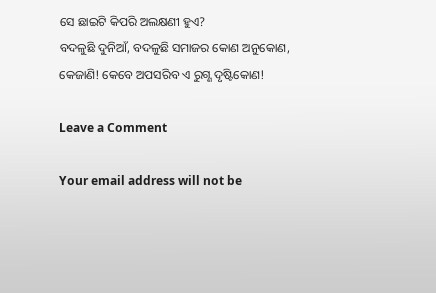ସେ ଛାଇଟି କିପରି ଅଲକ୍ଷଣୀ ହୁଏ?
ବଦଳୁଛି ଦୁନିଆଁ, ବଦଳୁଛି ସମାଜର କୋଣ ଅନୁକୋଣ,
କେଜାଣି! କେବେ ଅପସରିବ ଏ ରୁଗ୍ଣ ଦୃଷ୍ଟିକୋଣ!

Leave a Comment

Your email address will not be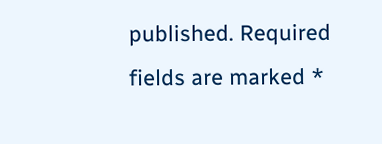published. Required fields are marked *